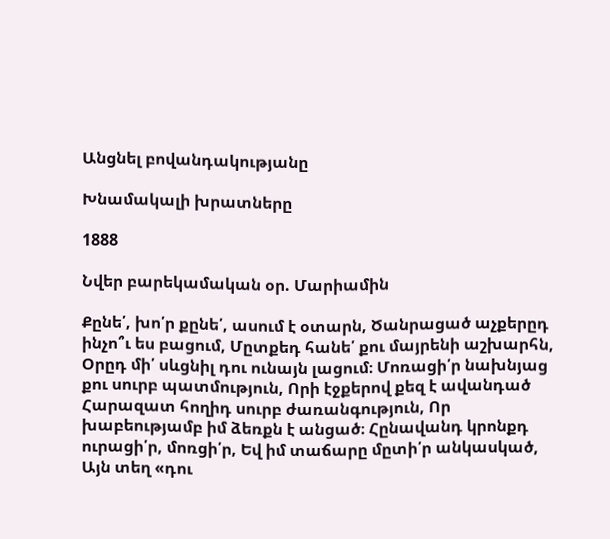Անցնել բովանդակությանը

Խնամակալի խրատները

1888

Նվեր բարեկամական օր. Մարիամին

Քընե՛, խո՛ր քընե՛, ասում է օտարն, Ծանրացած աչքերըդ ինչո՞ւ ես բացում, Մըտքեդ հանե՛ քու մայրենի աշխարհն, Օրըդ մի՛ սևցնիլ դու ունայն լացում։ Մոռացի՛ր նախնյաց քու սուրբ պատմություն, Որի էջքերով քեզ է ավանդած Հարազատ հողիդ սուրբ ժառանգություն, Որ խաբեությամբ իմ ձեռքն է անցած։ Հընավանդ կրոնքդ ուրացի՛ր, մոռցի՛ր, Եվ իմ տաճարը մըտի՛ր անկասկած, Այն տեղ «դու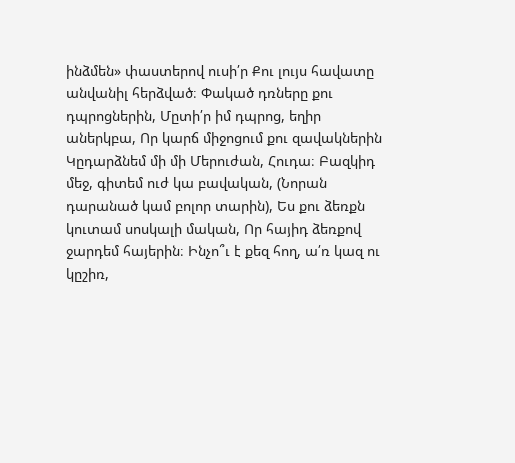ինձմեն» փաստերով ուսի՛ր Քու լույս հավատը անվանիլ հերձված։ Փակած դռները քու դպրոցներին, Մըտի՛ր իմ դպրոց, եղիր աներկբա, Որ կարճ միջոցում քու զավակներին Կըդարձնեմ մի մի Մերուժան, Հուդա։ Բազկիդ մեջ, գիտեմ ուժ կա բավական, (Նորան դարանած կամ բոլոր տարին), Ես քու ձեռքն կուտամ սոսկալի մական, Որ հայիդ ձեռքով ջարդեմ հայերին։ Ինչո՞ւ է քեզ հող, ա՛ռ կազ ու կըշիռ,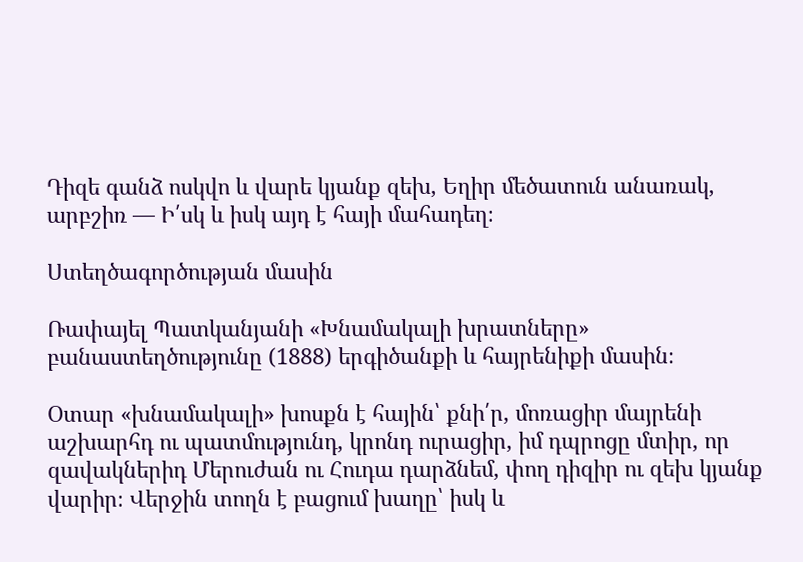Դիզե գանձ ոսկվո և վարե կյանք զեխ, Եղիր մեծատուն անառակ, արբշիռ — Ի՛սկ և իսկ այդ է հայի մահադեղ։

Ստեղծագործության մասին

Ռափայել Պատկանյանի «Խնամակալի խրատները» բանաստեղծությունը (1888) երգիծանքի և հայրենիքի մասին։

Օտար «խնամակալի» խոսքն է հային՝ քնի՛ր, մոռացիր մայրենի աշխարհդ ու պատմությունդ, կրոնդ ուրացիր, իմ դպրոցը մտիր, որ զավակներիդ Մերուժան ու Հուդա դարձնեմ, փող դիզիր ու զեխ կյանք վարիր։ Վերջին տողն է բացում խաղը՝ իսկ և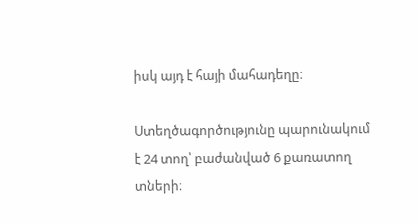իսկ այդ է հայի մահադեղը։

Ստեղծագործությունը պարունակում է 24 տող՝ բաժանված 6 քառատող տների։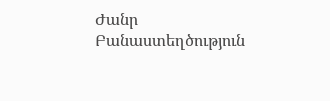Ժանր Բանաստեղծություն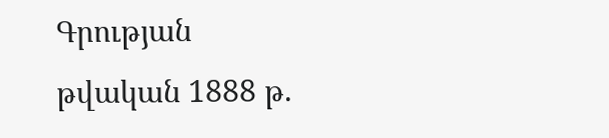Գրության թվական 1888 թ.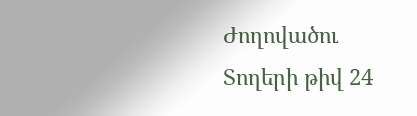Ժողովածու
Տողերի թիվ 24